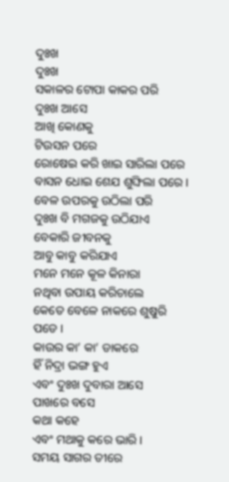ଦୁଃଖ
ଦୁଃଖ
ସକାଳର ଟୋପା କାକର ପରି
ଦୁଃଖ ଆସେ
ଆଖି କୋଣକୁ
ଟିଉସନ ପରେ
ରୋଷେଇ କରି ଖାଇ ସାରିଲା ପରେ
ବାସନ ଧୋଇ ଶେଯ ଶୁଙ୍ଘିଲା ପରେ ।
ବେଳ ଉପରକୁ ଉଠିଲା ପରି
ଦୁଃଖ ବି ମଗଜକୁ ଉଠିଯାଏ
ବେକାରି ଜୀବନକୁ
ଆବୁ କାବୁ କରିଯାଏ
ମନେ ମନେ କୂଳ କିନାରା
ନଥିବା ଉପାୟ କରିଚାଲେ
କେତେ ବେଳେ ନାକରେ ଶୁଷୁରି ପଡେ ।
କାଉର କା’ କା’ ଡାକରେ
ହିଁ ନିଦ୍ରା ଭଙ୍ଗ ହୁଏ
ଏବଂ ଦୁଃଖ ଦୁବାରା ଆସେ
ପାଖରେ ବସେ
କଥା କହେ
ଏବଂ ମଥାକୁ କରେ ଭାରି ।
ସମୟ ସାଗର ତୀରେ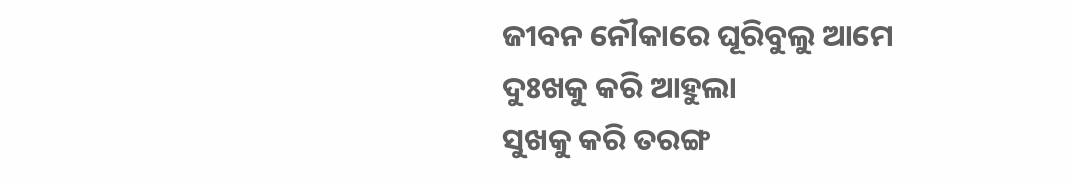ଜୀବନ ନୌକାରେ ଘୂରିବୁଲୁ ଆମେ
ଦୁଃଖକୁ କରି ଆହୁଲା
ସୁଖକୁ କରି ତରଙ୍ଗ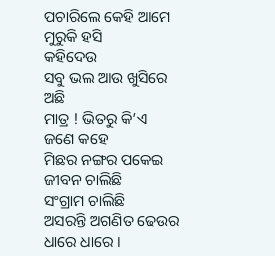ପଚାରିଲେ କେହି ଆମେ ମୁରୁକି ହସି
କହିଦେଉ
ସବୁ ଭଲ ଆଉ ଖୁସିରେ ଅଛି
ମାତ୍ର ! ଭିତରୁ କି’ଏ ଜଣେ କହେ
ମିଛର ନଙ୍ଗର ପକେଇ
ଜୀବନ ଚାଲିଛି
ସଂଗ୍ରାମ ଚାଲିଛି
ଅସରନ୍ତି ଅଗଣିତ ଢେଉର ଧାରେ ଧାରେ ।